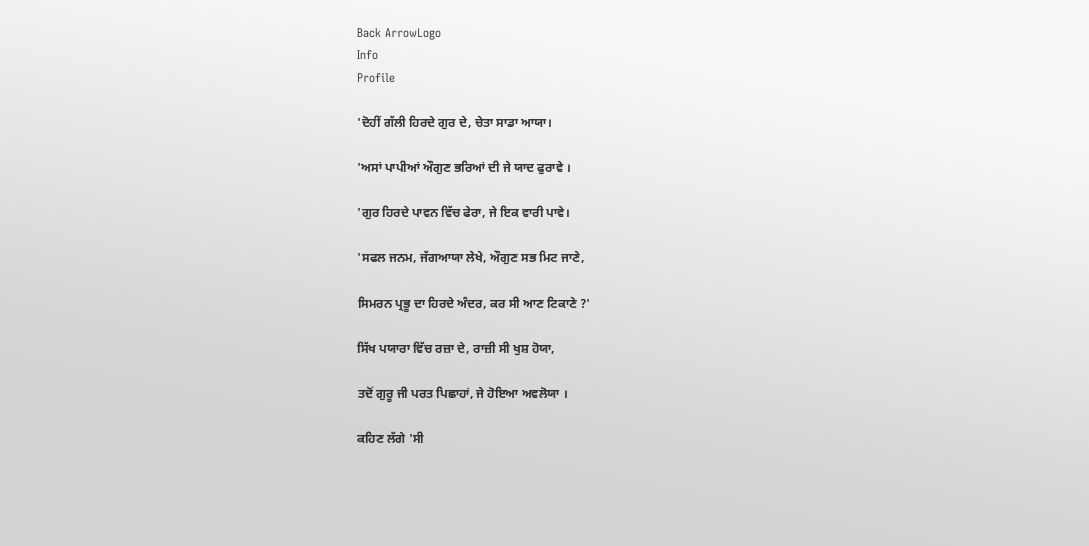Back ArrowLogo
Info
Profile

'ਦੋਹੀਂ ਗੱਲੀ ਹਿਰਦੇ ਗੁਰ ਦੇ, ਚੇਤਾ ਸਾਡਾ ਆਯਾ।

'ਅਸਾਂ ਪਾਪੀਆਂ ਔਗੁਣ ਭਰਿਆਂ ਦੀ ਜੇ ਯਾਦ ਫੁਰਾਵੇ ।

'ਗੁਰ ਹਿਰਦੇ ਪਾਵਨ ਵਿੱਚ ਫੇਰਾ, ਜੇ ਇਕ ਵਾਰੀ ਪਾਵੇ।

'ਸਫਲ ਜਨਮ, ਜੱਗਆਯਾ ਲੇਖੇ, ਔਗੁਣ ਸਭ ਮਿਟ ਜਾਣੇ,

ਸਿਮਰਨ ਪ੍ਰਭੂ ਦਾ ਹਿਰਦੇ ਅੰਦਰ, ਕਰ ਸੀ ਆਣ ਟਿਕਾਣੇ ?'

ਸਿੱਖ ਪਯਾਰਾ ਵਿੱਚ ਰਜ਼ਾ ਦੇ, ਰਾਜ਼ੀ ਸੀ ਖੁਸ਼ ਹੋਯਾ,

ਤਦੋਂ ਗੁਰੂ ਜੀ ਪਰਤ ਪਿਛਾਹਾਂ, ਜੇ ਹੋਇਆ ਅਵਲੋਯਾ ।

ਕਹਿਣ ਲੱਗੇ 'ਸੀ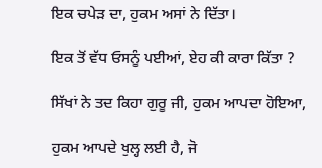ਇਕ ਚਪੇੜ ਦਾ, ਹੁਕਮ ਅਸਾਂ ਨੇ ਦਿੱਤਾ।

ਇਕ ਤੋਂ ਵੱਧ ਓਸਨੂੰ ਪਈਆਂ, ਏਹ ਕੀ ਕਾਰਾ ਕਿੱਤਾ ?

ਸਿੱਖਾਂ ਨੇ ਤਦ ਕਿਹਾ ਗੁਰੂ ਜੀ, ਹੁਕਮ ਆਪਦਾ ਹੋਇਆ,

ਹੁਕਮ ਆਪਦੇ ਖੁਲ੍ਹ ਲਈ ਹੈ, ਜੋ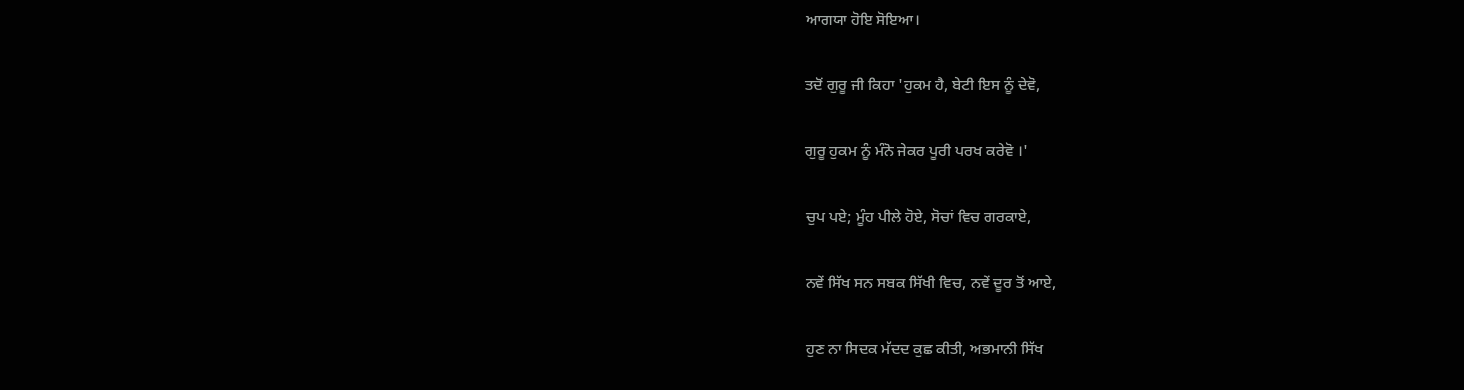ਆਗਯਾ ਹੋਇ ਸੋਇਆ।

ਤਦੋਂ ਗੁਰੂ ਜੀ ਕਿਹਾ 'ਹੁਕਮ ਹੈ, ਬੇਟੀ ਇਸ ਨੂੰ ਦੇਵੋ,

ਗੁਰੂ ਹੁਕਮ ਨੂੰ ਮੰਨੋ ਜੇਕਰ ਪੂਰੀ ਪਰਖ ਕਰੇਵੋ ।'

ਚੁਪ ਪਏ; ਮੂੰਹ ਪੀਲੇ ਹੋਏ, ਸੋਚਾਂ ਵਿਚ ਗਰਕਾਏ,

ਨਵੇਂ ਸਿੱਖ ਸਨ ਸਬਕ ਸਿੱਖੀ ਵਿਚ, ਨਵੇਂ ਦੂਰ ਤੋਂ ਆਏ,

ਹੁਣ ਨਾ ਸਿਦਕ ਮੱਦਦ ਕੁਛ ਕੀਤੀ, ਅਭਮਾਨੀ ਸਿੱਖ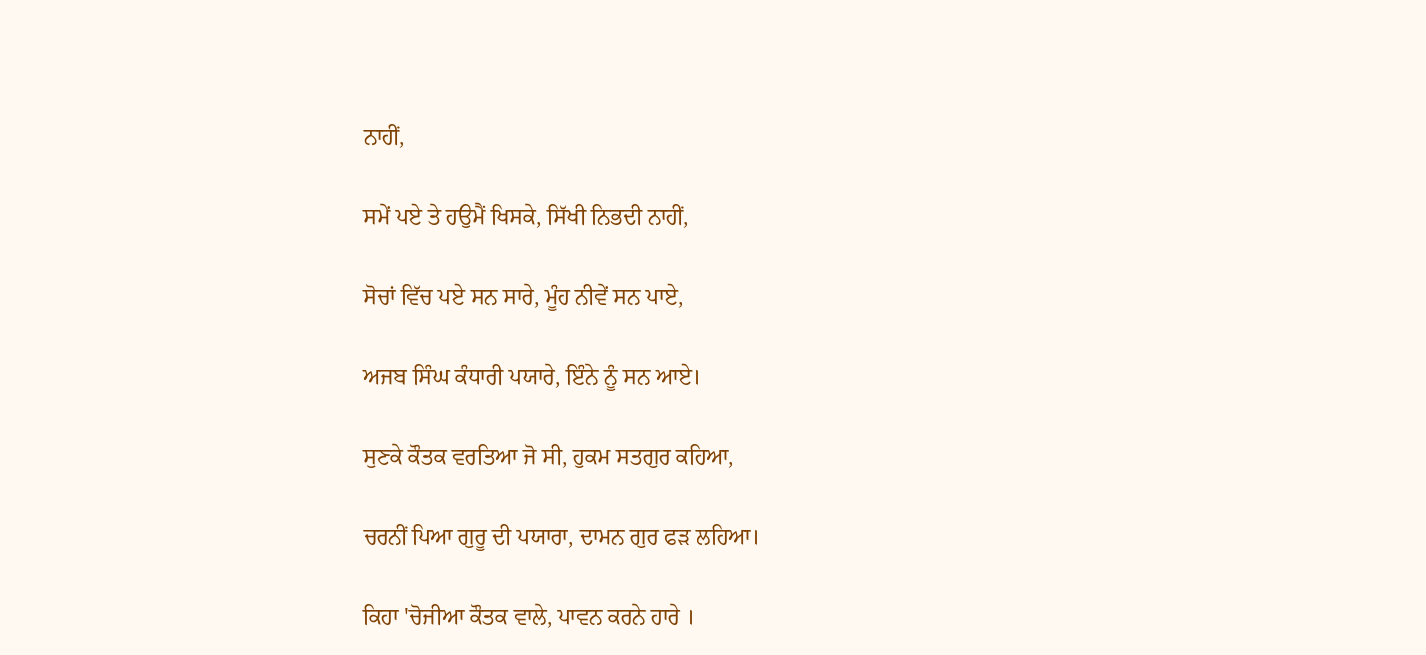ਨਾਹੀਂ,

ਸਮੇਂ ਪਏ ਤੇ ਹਉਮੈਂ ਖਿਸਕੇ, ਸਿੱਖੀ ਨਿਭਦੀ ਨਾਹੀਂ,

ਸੋਚਾਂ ਵਿੱਚ ਪਏ ਸਨ ਸਾਰੇ, ਮੂੰਹ ਨੀਵੇਂ ਸਨ ਪਾਏ,

ਅਜਬ ਸਿੰਘ ਕੰਧਾਰੀ ਪਯਾਰੇ, ਇੰਨੇ ਨੂੰ ਸਨ ਆਏ।

ਸੁਣਕੇ ਕੌਤਕ ਵਰਤਿਆ ਜੋ ਸੀ, ਹੁਕਮ ਸਤਗੁਰ ਕਹਿਆ,

ਚਰਨੀਂ ਪਿਆ ਗੁਰੂ ਦੀ ਪਯਾਰਾ, ਦਾਮਨ ਗੁਰ ਫੜ ਲਹਿਆ।

ਕਿਹਾ 'ਚੋਜੀਆ ਕੌਤਕ ਵਾਲੇ, ਪਾਵਨ ਕਰਨੇ ਹਾਰੇ ।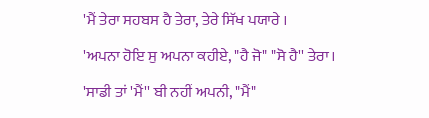'ਮੈਂ ਤੇਰਾ ਸਹਬਸ ਹੈ ਤੇਰਾ, ਤੇਰੇ ਸਿੱਖ ਪਯਾਰੇ ।

'ਅਪਨਾ ਹੋਇ ਸੁ ਅਪਨਾ ਕਹੀਏ, "ਹੈ ਜੋ" "ਸੋ ਹੈ'' ਤੇਰਾ।

'ਸਾਡੀ ਤਾਂ 'ਮੈਂ'' ਬੀ ਨਹੀਂ ਅਪਨੀ, "ਮੈਂ"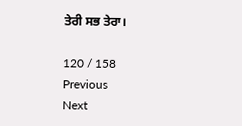ਤੇਰੀ ਸਭ ਤੇਰਾ।

120 / 158
Previous
Next